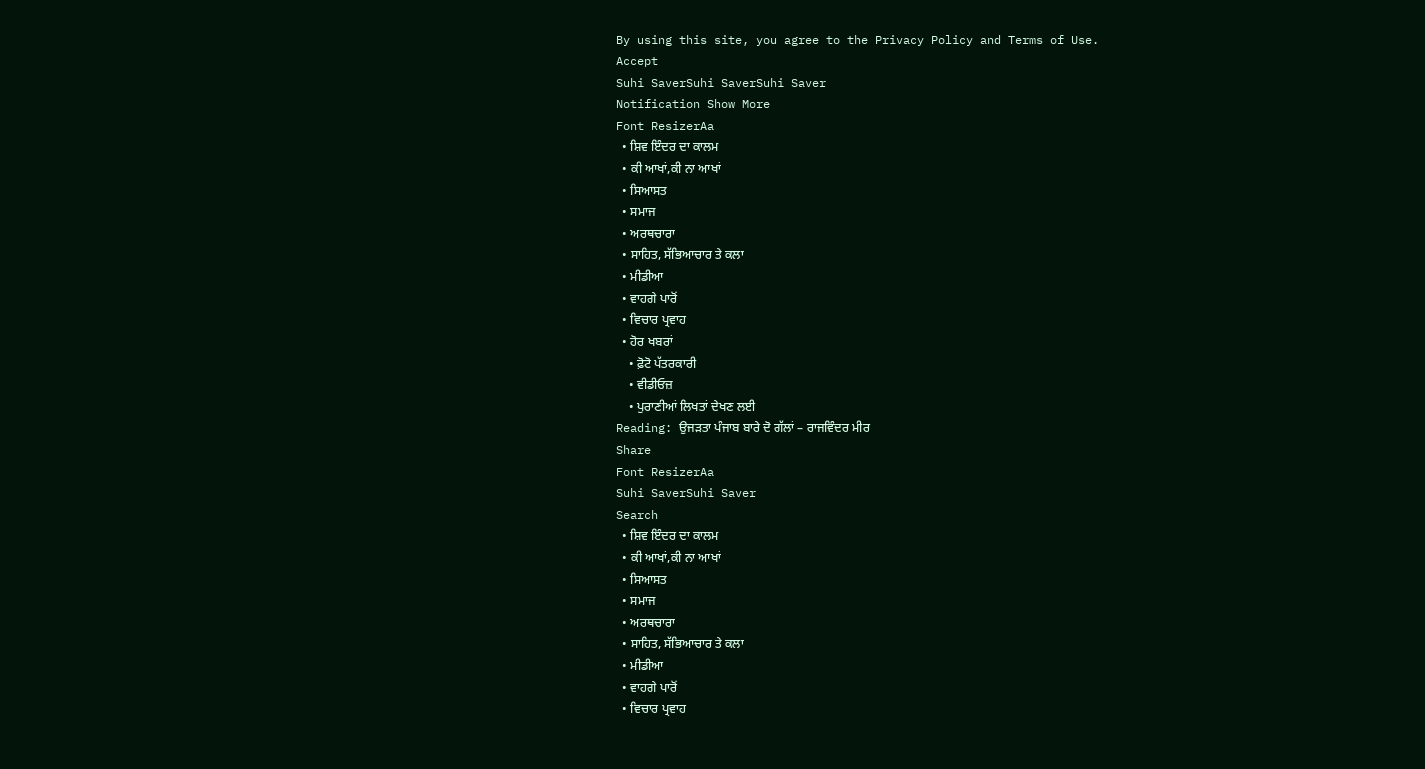By using this site, you agree to the Privacy Policy and Terms of Use.
Accept
Suhi SaverSuhi SaverSuhi Saver
Notification Show More
Font ResizerAa
  • ਸ਼ਿਵ ਇੰਦਰ ਦਾ ਕਾਲਮ
  • ਕੀ ਆਖਾਂ,ਕੀ ਨਾ ਆਖਾਂ
  • ਸਿਆਸਤ
  • ਸਮਾਜ
  • ਅਰਥਚਾਰਾ
  • ਸਾਹਿਤ, ਸੱਭਿਆਚਾਰ ਤੇ ਕਲਾ
  • ਮੀਡੀਆ
  • ਵਾਹਗੇ ਪਾਰੋਂ
  • ਵਿਚਾਰ ਪ੍ਰਵਾਹ
  • ਹੋਰ ਖਬਰਾਂ
    • ਫ਼ੋਟੋ ਪੱਤਰਕਾਰੀ
    • ਵੀਡੀਓਜ਼
    • ਪੁਰਾਣੀਆਂ ਲਿਖਤਾਂ ਦੇਖਣ ਲਈ
Reading: ਉਜੜਤਾ ਪੰਜਾਬ ਬਾਰੇ ਦੋ ਗੱਲਾਂ – ਰਾਜਵਿੰਦਰ ਮੀਰ
Share
Font ResizerAa
Suhi SaverSuhi Saver
Search
  • ਸ਼ਿਵ ਇੰਦਰ ਦਾ ਕਾਲਮ
  • ਕੀ ਆਖਾਂ,ਕੀ ਨਾ ਆਖਾਂ
  • ਸਿਆਸਤ
  • ਸਮਾਜ
  • ਅਰਥਚਾਰਾ
  • ਸਾਹਿਤ, ਸੱਭਿਆਚਾਰ ਤੇ ਕਲਾ
  • ਮੀਡੀਆ
  • ਵਾਹਗੇ ਪਾਰੋਂ
  • ਵਿਚਾਰ ਪ੍ਰਵਾਹ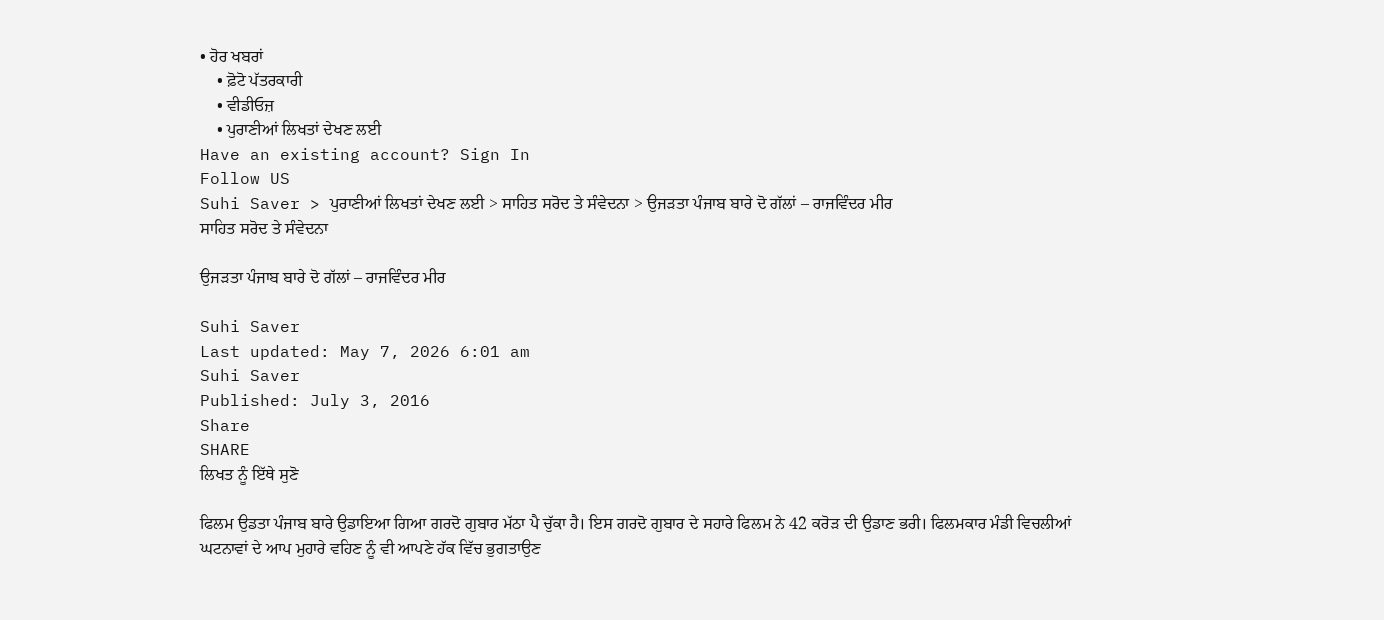• ਹੋਰ ਖਬਰਾਂ
    • ਫ਼ੋਟੋ ਪੱਤਰਕਾਰੀ
    • ਵੀਡੀਓਜ਼
    • ਪੁਰਾਣੀਆਂ ਲਿਖਤਾਂ ਦੇਖਣ ਲਈ
Have an existing account? Sign In
Follow US
Suhi Saver > ਪੁਰਾਣੀਆਂ ਲਿਖਤਾਂ ਦੇਖਣ ਲਈ > ਸਾਹਿਤ ਸਰੋਦ ਤੇ ਸੰਵੇਦਨਾ > ਉਜੜਤਾ ਪੰਜਾਬ ਬਾਰੇ ਦੋ ਗੱਲਾਂ – ਰਾਜਵਿੰਦਰ ਮੀਰ
ਸਾਹਿਤ ਸਰੋਦ ਤੇ ਸੰਵੇਦਨਾ

ਉਜੜਤਾ ਪੰਜਾਬ ਬਾਰੇ ਦੋ ਗੱਲਾਂ – ਰਾਜਵਿੰਦਰ ਮੀਰ

Suhi Saver
Last updated: May 7, 2026 6:01 am
Suhi Saver
Published: July 3, 2016
Share
SHARE
ਲਿਖਤ ਨੂੰ ਇੱਥੇ ਸੁਣੋ

ਫਿਲਮ ਉਡਤਾ ਪੰਜਾਬ ਬਾਰੇ ਉਡਾਇਆ ਗਿਆ ਗਰਦੋ ਗੁਬਾਰ ਮੱਠਾ ਪੈ ਚੁੱਕਾ ਹੈ। ਇਸ ਗਰਦੋ ਗੁਬਾਰ ਦੇ ਸਹਾਰੇ ਫਿਲਮ ਨੇ 42 ਕਰੋੜ ਦੀ ਉਡਾਣ ਭਰੀ। ਫਿਲਮਕਾਰ ਮੰਡੀ ਵਿਚਲੀਆਂ ਘਟਨਾਵਾਂ ਦੇ ਆਪ ਮੁਹਾਰੇ ਵਹਿਣ ਨੂੰ ਵੀ ਆਪਣੇ ਹੱਕ ਵਿੱਚ ਭੁਗਤਾਉਣ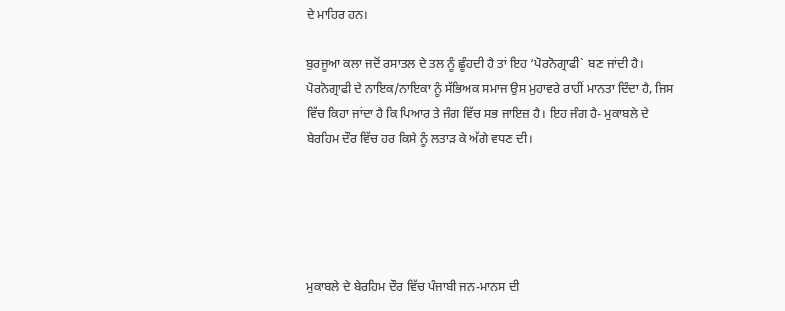ਦੇ ਮਾਹਿਰ ਹਨ।

ਬੁਰਜੂਆ ਕਲਾ ਜਦੋਂ ਰਸਾਤਲ ਦੇ ਤਲ ਨੂੰ ਛੂੰਹਦੀ ਹੈ ਤਾਂ ਇਹ ‘ਪੋਰਨੋਗ੍ਰਾਫੀ` ਬਣ ਜਾਂਦੀ ਹੈ। ਪੋਰਨੋਗ੍ਰਾਫੀ ਦੇ ਨਾਇਕ/ਨਾਇਕਾ ਨੂੰ ਸੱਭਿਅਕ ਸਮਾਜ ਉਸ ਮੁਹਾਵਰੇ ਰਾਹੀਂ ਮਾਨਤਾ ਦਿੰਦਾ ਹੈ, ਜਿਸ ਵਿੱਚ ਕਿਹਾ ਜਾਂਦਾ ਹੈ ਕਿ ਪਿਆਰ ਤੇ ਜੰਗ ਵਿੱਚ ਸਭ ਜਾਇਜ਼ ਹੈ। ਇਹ ਜੰਗ ਹੈ- ਮੁਕਾਬਲੇ ਦੇ ਬੇਰਹਿਮ ਦੌਰ ਵਿੱਚ ਹਰ ਕਿਸੇ ਨੂੰ ਲਤਾੜ ਕੇ ਅੱਗੇ ਵਧਣ ਦੀ।





ਮੁਕਾਬਲੇ ਦੇ ਬੇਰਹਿਮ ਦੌਰ ਵਿੱਚ ਪੰਜਾਬੀ ਜਨ-ਮਾਨਸ ਦੀ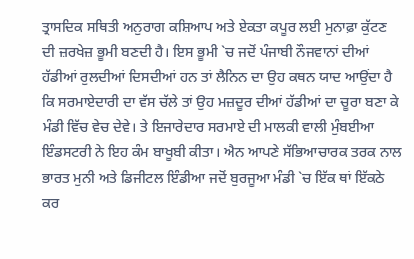ਤ੍ਰਾਸਦਿਕ ਸਥਿਤੀ ਅਨੁਰਾਗ ਕਸ਼ਿਆਪ ਅਤੇ ਏਕਤਾ ਕਪੂਰ ਲਈ ਮੁਨਾਫ਼ਾ ਕੁੱਟਣ ਦੀ ਜ਼ਰਖੇਜ਼ ਭੂਮੀ ਬਣਦੀ ਹੈ। ਇਸ ਭੂਮੀ `ਚ ਜਦੋਂ ਪੰਜਾਬੀ ਨੌਜਵਾਨਾਂ ਦੀਆਂ ਹੱਡੀਆਂ ਰੁਲਦੀਆਂ ਦਿਸਦੀਆਂ ਹਨ ਤਾਂ ਲੈਨਿਨ ਦਾ ਉਹ ਕਥਨ ਯਾਦ ਆਉਂਦਾ ਹੈ ਕਿ ਸਰਮਾਏਦਾਰੀ ਦਾ ਵੱਸ ਚੱਲੇ ਤਾਂ ਉਹ ਮਜ਼ਦੂਰ ਦੀਆਂ ਹੱਡੀਆਂ ਦਾ ਚੂਰਾ ਬਣਾ ਕੇ ਮੰਡੀ ਵਿੱਚ ਵੇਚ ਦੇਵੇ। ਤੇ ਇਜਾਰੇਦਾਰ ਸਰਮਾਏ ਦੀ ਮਾਲਕੀ ਵਾਲੀ ਮੁੰਬਈਆ ਇੰਡਸਟਰੀ ਨੇ ਇਹ ਕੰਮ ਬਾਖੂਬੀ ਕੀਤਾ। ਐਨ ਆਪਣੇ ਸੱਭਿਆਚਾਰਕ ਤਰਕ ਨਾਲ ਭਾਰਤ ਮੁਨੀ ਅਤੇ ਡਿਜੀਟਲ ਇੰਡੀਆ ਜਦੋਂ ਬੁਰਜੂਆ ਮੰਡੀ `ਚ ਇੱਕ ਥਾਂ ਇੱਕਠੇ ਕਰ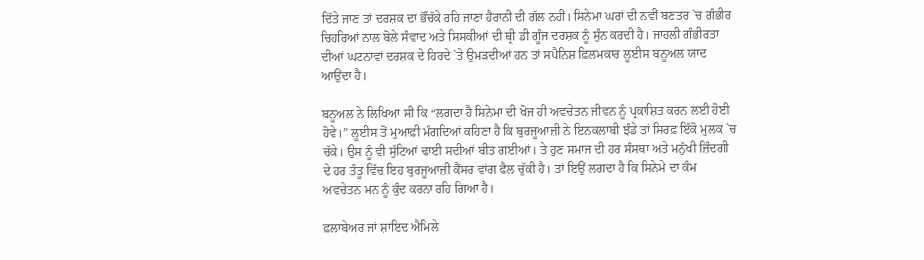ਦਿੱਤੇ ਜਾਣ ਤਾਂ ਦਰਸ਼ਕ ਦਾ ਭੌਂਚੱਕੇ ਰਹਿ ਜਾਣਾ ਹੈਰਾਨੀ ਦੀ ਗੱਲ ਨਹੀਂ। ਸਿਨੇਮਾ ਘਰਾਂ ਦੀ ਨਵੀਂ ਬਣਤਰ `ਚ ਗੰਭੀਰ ਚਿਹਰਿਆਂ ਨਾਲ ਬੋਲੇ ਸੰਵਾਦ ਅਤੇ ਸਿਸਕੀਆਂ ਦੀ ਥ੍ਰੀ ਡੀ ਗੂੰਜ ਦਰਸ਼ਕ ਨੂੰ ਸੁੰਨ ਕਰਦੀ ਹੈ। ਜਾਹਲੀ ਗੰਭੀਰਤਾ ਦੀਆਂ ਘਟਨਾਵਾਂ ਦਰਸ਼ਕ ਦੇ ਹਿਰਦੇ `ਤੇ ਉਮੜਦੀਆਂ ਹਨ ਤਾਂ ਸਪੈਨਿਸ਼ ਫ਼ਿਲਮਕਾਰ ਲੂਈਸ ਬਨੂਅਲ ਯਾਦ ਆਉਂਦਾ ਹੈ।

ਬਨੂਅਲ ਨੇ ਲਿਖਿਆ ਸੀ ਕਿ “ਲਗਦਾ ਹੈ ਸਿਨੇਮਾ ਦੀ ਖੋਜ ਹੀ ਅਵਚੇਤਨ ਜੀਵਨ ਨੂੰ ਪ੍ਰਕਾਸ਼ਿਤ ਕਰਨ ਲਈ ਹੋਈ ਹੋਵੇ।” ਲੂਈਸ ਤੋਂ ਮੁਆਫ਼ੀ ਮੰਗਦਿਆਂ ਕਹਿਣਾ ਹੈ ਕਿ ਬੁਰਜੂਆਜ਼ੀ ਨੇ ਇਨਕਲਾਬੀ ਝੰਡੇ ਤਾਂ ਸਿਰਫ਼ ਇੱਕੋ ਮੁਲਕ `ਚ ਚੱਕੇ। ਉਸ ਨੂੰ ਵੀ ਸੁੱਟਿਆਂ ਢਾਈ ਸਦੀਆਂ ਬੀਤ ਗਈਆਂ। ਤੇ ਹੁਣ ਸਮਾਜ ਦੀ ਹਰ ਸੰਸਥਾ ਅਤੇ ਮਨੁੱਖੀ ਜ਼ਿੰਦਗੀ ਦੇ ਹਰ ਤੰਤੂ ਵਿੱਚ ਇਹ ਬੁਰਜੂਆਜ਼ੀ ਕੈਂਸਰ ਵਾਂਗ ਫੈਲ ਚੁੱਕੀ ਹੈ। ਤਾਂ ਇਉਂ ਲਗਦਾ ਹੈ ਕਿ ਸਿਨੇਮੇ ਦਾ ਕੰਮ ਅਵਚੇਤਨ ਮਨ ਨੂੰ ਕੁੰਦ ਕਰਨਾ ਰਹਿ ਗਿਆ ਹੈ।

ਫ਼ਲਾਬੇਅਰ ਜਾਂ ਸ਼ਾਇਦ ਐਮਿਲੇ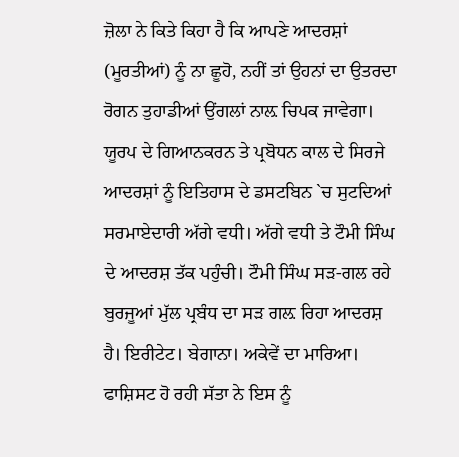ਜ਼ੋਲਾ ਨੇ ਕਿਤੇ ਕਿਹਾ ਹੈ ਕਿ ਆਪਣੇ ਆਦਰਸ਼ਾਂ (ਮੂਰਤੀਆਂ) ਨੂੰ ਨਾ ਛੂਹੋ, ਨਹੀਂ ਤਾਂ ਉਹਨਾਂ ਦਾ ਉਤਰਦਾ ਰੋਗਨ ਤੁਹਾਡੀਆਂ ਉਂਗਲਾਂ ਨਾਲ਼ ਚਿਪਕ ਜਾਵੇਗਾ। ਯੂਰਪ ਦੇ ਗਿਆਨਕਰਨ ਤੇ ਪ੍ਰਬੋਧਨ ਕਾਲ ਦੇ ਸਿਰਜੇ ਆਦਰਸ਼ਾਂ ਨੂੰ ਇਤਿਹਾਸ ਦੇ ਡਸਟਬਿਨ `ਚ ਸੁਟਦਿਆਂ ਸਰਮਾਏਦਾਰੀ ਅੱਗੇ ਵਧੀ। ਅੱਗੇ ਵਧੀ ਤੇ ਟੌਮੀ ਸਿੰਘ ਦੇ ਆਦਰਸ਼ ਤੱਕ ਪਹੁੰਚੀ। ਟੌਮੀ ਸਿੰਘ ਸੜ-ਗਲ ਰਹੇ ਬੁਰਜੂਆਂ ਮੁੱਲ ਪ੍ਰਬੰਧ ਦਾ ਸੜ ਗਲ਼ ਰਿਹਾ ਆਦਰਸ਼ ਹੈ। ਇਰੀਟੇਟ। ਬੇਗਾਨਾ। ਅਕੇਵੇਂ ਦਾ ਮਾਰਿਆ। ਫਾਸ਼ਿਸਟ ਹੋ ਰਹੀ ਸੱਤਾ ਨੇ ਇਸ ਨੂੰ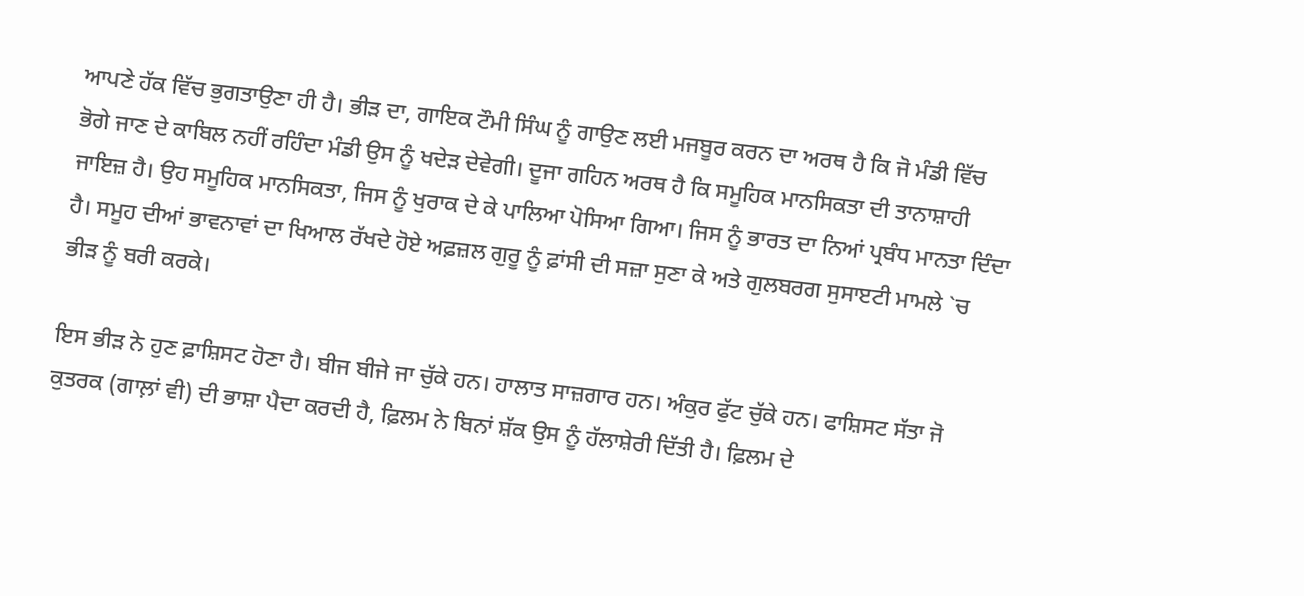ਆਪਣੇ ਹੱਕ ਵਿੱਚ ਭੁਗਤਾਉਣਾ ਹੀ ਹੈ। ਭੀੜ ਦਾ, ਗਾਇਕ ਟੌਮੀ ਸਿੰਘ ਨੂੰ ਗਾਉਣ ਲਈ ਮਜਬੂਰ ਕਰਨ ਦਾ ਅਰਥ ਹੈ ਕਿ ਜੋ ਮੰਡੀ ਵਿੱਚ ਭੋਗੇ ਜਾਣ ਦੇ ਕਾਬਿਲ ਨਹੀਂ ਰਹਿੰਦਾ ਮੰਡੀ ਉਸ ਨੂੰ ਖਦੇੜ ਦੇਵੇਗੀ। ਦੂਜਾ ਗਹਿਨ ਅਰਥ ਹੈ ਕਿ ਸਮੂਹਿਕ ਮਾਨਸਿਕਤਾ ਦੀ ਤਾਨਾਸ਼ਾਹੀ ਜਾਇਜ਼ ਹੈ। ਉਹ ਸਮੂਹਿਕ ਮਾਨਸਿਕਤਾ, ਜਿਸ ਨੂੰ ਖੁਰਾਕ ਦੇ ਕੇ ਪਾਲਿਆ ਪੋਸਿਆ ਗਿਆ। ਜਿਸ ਨੂੰ ਭਾਰਤ ਦਾ ਨਿਆਂ ਪ੍ਰਬੰਧ ਮਾਨਤਾ ਦਿੰਦਾ ਹੈ। ਸਮੂਹ ਦੀਆਂ ਭਾਵਨਾਵਾਂ ਦਾ ਖਿਆਲ ਰੱਖਦੇ ਹੋਏ ਅਫ਼ਜ਼ਲ ਗੁਰੂ ਨੂੰ ਫ਼ਾਂਸੀ ਦੀ ਸਜ਼ਾ ਸੁਣਾ ਕੇ ਅਤੇ ਗੁਲਬਰਗ ਸੁਸਾੲਟੀ ਮਾਮਲੇ `ਚ ਭੀੜ ਨੂੰ ਬਰੀ ਕਰਕੇ।

ਇਸ ਭੀੜ ਨੇ ਹੁਣ ਫ਼ਾਸ਼ਿਸਟ ਹੋਣਾ ਹੈ। ਬੀਜ ਬੀਜੇ ਜਾ ਚੁੱਕੇ ਹਨ। ਹਾਲਾਤ ਸਾਜ਼ਗਾਰ ਹਨ। ਅੰਕੁਰ ਫੁੱਟ ਚੁੱਕੇ ਹਨ। ਫਾਸ਼ਿਸਟ ਸੱਤਾ ਜੋ ਕੁਤਰਕ (ਗਾਲ਼ਾਂ ਵੀ) ਦੀ ਭਾਸ਼ਾ ਪੈਦਾ ਕਰਦੀ ਹੈ, ਫ਼ਿਲਮ ਨੇ ਬਿਨਾਂ ਸ਼ੱਕ ਉਸ ਨੂੰ ਹੱਲਾਸ਼ੇਰੀ ਦਿੱਤੀ ਹੈ। ਫ਼ਿਲਮ ਦੇ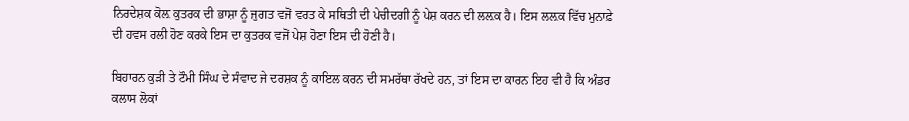ਨਿਰਦੇਸ਼ਕ ਕੋਲ਼ ਕੁਤਰਕ ਦੀ ਭਾਸ਼ਾ ਨੂੰ ਜੁਗਤ ਵਜੋਂ ਵਰਤ ਕੇ ਸਥਿਤੀ ਦੀ ਪੇਚੀਦਗੀ ਨੂੰ ਪੇਸ਼ ਕਰਨ ਦੀ ਲਲ਼ਕ ਹੈ। ਇਸ ਲਲ਼ਕ ਵਿੱਚ ਮੁਨਾਫ਼ੇ ਦੀ ਹਵਸ ਰਲੀ ਹੋਣ ਕਰਕੇ ਇਸ ਦਾ ਕੁਤਰਕ ਵਜੋਂ ਪੇਸ਼ ਹੋਣਾ ਇਸ ਦੀ ਹੋਣੀ ਹੈ।

ਬਿਹਾਰਨ ਕੁੜੀ ਤੇ ਟੌਮੀ ਸਿੰਘ ਦੇ ਸੰਵਾਦ ਜੇ ਦਰਸ਼ਕ ਨੂੰ ਕਾਇਲ ਕਰਨ ਦੀ ਸਮਰੱਥਾ ਰੱਖਦੇ ਹਨ, ਤਾਂ ਇਸ ਦਾ ਕਾਰਨ ਇਹ ਵੀ ਹੈ ਕਿ ਅੰਡਰ ਕਲਾਸ ਲੋਕਾਂ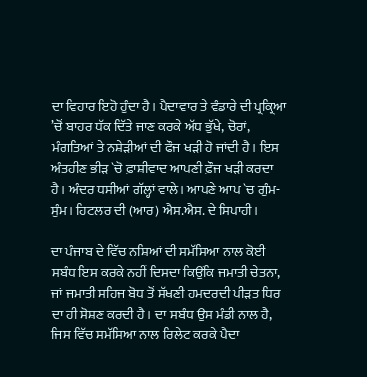ਦਾ ਵਿਹਾਰ ਇਹੋ ਹੁੰਦਾ ਹੈ। ਪੈਦਾਵਾਰ ਤੇ ਵੰਡਾਰੇ ਦੀ ਪ੍ਰਕ੍ਰਿਆ ’ਚੋਂ ਬਾਹਰ ਧੱਕ ਦਿੱਤੇ ਜਾਣ ਕਰਕੇ ਅੱਧ ਭੁੱਖੇ, ਚੋਰਾਂ, ਮੰਗਤਿਆਂ ਤੇ ਨਸ਼ੇੜੀਆਂ ਦੀ ਫੌਜ ਖੜੀ ਹੋ ਜਾਂਦੀ ਹੈ। ਇਸ ਅੰਤਹੀਣ ਭੀੜ `ਚੋ ਫ਼ਾਸ਼ੀਵਾਦ ਆਪਣੀ ਫ਼ੌਜ ਖੜੀ ਕਰਦਾ ਹੈ। ਅੰਦਰ ਧਸੀਆਂ ਗੱਲ੍ਹਾਂ ਵਾਲੇ। ਆਪਣੇ ਆਪ `ਚ ਗੁੰਮ-ਸੁੰਮ। ਹਿਟਲਰ ਦੀ (ਆਰ) ਐਸ.ਐਸ. ਦੇ ਸਿਪਾਹੀ।

ਦਾ ਪੰਜਾਬ ਦੇ ਵਿੱਚ ਨਸ਼ਿਆਂ ਦੀ ਸਮੱਸਿਆ ਨਾਲ ਕੋਈ ਸਬੰਧ ਇਸ ਕਰਕੇ ਨਹੀਂ ਦਿਸਦਾ ਕਿਉਂਕਿ ਜਮਾਤੀ ਚੇਤਨਾ, ਜਾਂ ਜਮਾਤੀ ਸਹਿਜ ਬੋਧ ਤੋਂ ਸੱਖਣੀ ਹਮਦਰਦੀ ਪੀੜਤ ਧਿਰ ਦਾ ਹੀ ਸੋਸ਼ਣ ਕਰਦੀ ਹੈ। ਦਾ ਸਬੰਧ ਉਸ ਮੰਡੀ ਨਾਲ ਹੈ, ਜਿਸ ਵਿੱਚ ਸਮੱਸਿਆ ਨਾਲ ਰਿਲੇਟ ਕਰਕੇ ਪੈਦਾ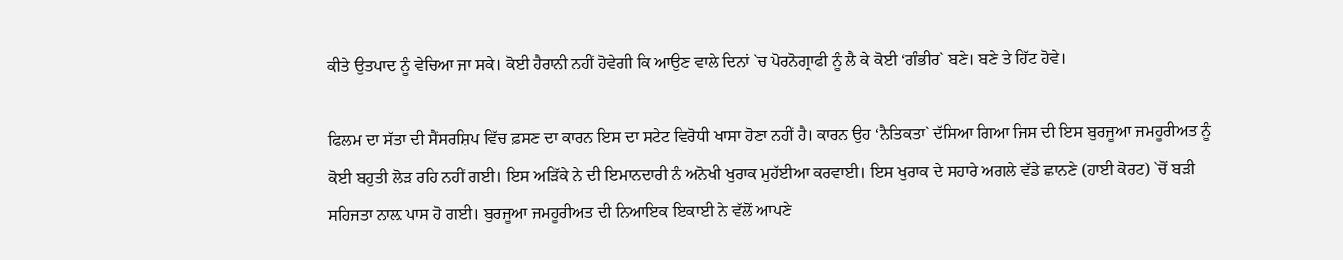ਕੀਤੇ ਉਤਪਾਦ ਨੂੰ ਵੇਚਿਆ ਜਾ ਸਕੇ। ਕੋਈ ਹੈਰਾਨੀ ਨਹੀਂ ਹੋਵੇਗੀ ਕਿ ਆਉਣ ਵਾਲੇ ਦਿਨਾਂ `ਚ ਪੋਰਨੋਗ੍ਰਾਫੀ ਨੂੰ ਲੈ ਕੇ ਕੋਈ ‘ਗੰਭੀਰ` ਬਣੇ। ਬਣੇ ਤੇ ਹਿੱਟ ਹੋਵੇ।

ਫਿਲਮ ਦਾ ਸੱਤਾ ਦੀ ਸੈਂਸਰਸ਼ਿਪ ਵਿੱਚ ਫ਼ਸਣ ਦਾ ਕਾਰਨ ਇਸ ਦਾ ਸਟੇਟ ਵਿਰੋਧੀ ਖਾਸਾ ਹੋਣਾ ਨਹੀਂ ਹੈ। ਕਾਰਨ ਉਹ ‘ਨੈਤਿਕਤਾ` ਦੱਸਿਆ ਗਿਆ ਜਿਸ ਦੀ ਇਸ ਬੁਰਜੂਆ ਜਮਹੂਰੀਅਤ ਨੂੰ ਕੋਈ ਬਹੁਤੀ ਲੋੜ ਰਹਿ ਨਹੀਂ ਗਈ। ਇਸ ਅੜਿੱਕੇ ਨੇ ਦੀ ਇਮਾਨਦਾਰੀ ਨੰ ਅਨੋਖੀ ਖੁਰਾਕ ਮੁਹੱਈਆ ਕਰਵਾਈ। ਇਸ ਖੁਰਾਕ ਦੇ ਸਹਾਰੇ ਅਗਲੇ ਵੱਡੇ ਛਾਨਣੇ (ਹਾਈ ਕੋਰਟ) `ਚੋਂ ਬੜੀ ਸਹਿਜਤਾ ਨਾਲ਼ ਪਾਸ ਹੋ ਗਈ। ਬੁਰਜੂਆ ਜਮਹੂਰੀਅਤ ਦੀ ਨਿਆਇਕ ਇਕਾਈ ਨੇ ਵੱਲੋਂ ਆਪਣੇ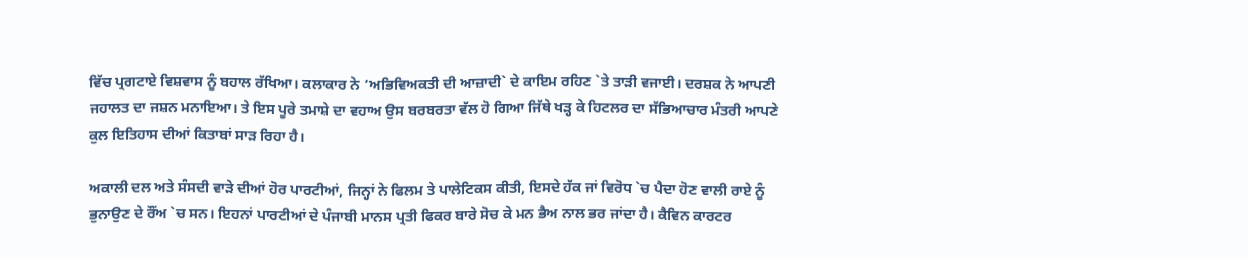ਵਿੱਚ ਪ੍ਰਗਟਾਏ ਵਿਸ਼ਵਾਸ ਨੂੰ ਬਹਾਲ ਰੱਖਿਆ। ਕਲਾਕਾਰ ਨੇ ‘ਅਭਿਵਿਅਕਤੀ ਦੀ ਆਜ਼ਾਦੀ` ਦੇ ਕਾਇਮ ਰਹਿਣ `ਤੇ ਤਾੜੀ ਵਜਾਈ। ਦਰਸ਼ਕ ਨੇ ਆਪਣੀ ਜਹਾਲਤ ਦਾ ਜਸ਼ਨ ਮਨਾਇਆ। ਤੇ ਇਸ ਪੂਰੇ ਤਮਾਸ਼ੇ ਦਾ ਵਹਾਅ ਉਸ ਬਰਬਰਤਾ ਵੱਲ ਹੋ ਗਿਆ ਜਿੱਥੇ ਖੜ੍ਹ ਕੇ ਹਿਟਲਰ ਦਾ ਸੱਭਿਆਚਾਰ ਮੰਤਰੀ ਆਪਣੇ ਕੁਲ ਇਤਿਹਾਸ ਦੀਆਂ ਕਿਤਾਬਾਂ ਸਾੜ ਰਿਹਾ ਹੈ।

ਅਕਾਲੀ ਦਲ ਅਤੇ ਸੰਸਦੀ ਵਾੜੇ ਦੀਆਂ ਹੋਰ ਪਾਰਟੀਆਂ, ਜਿਨ੍ਹਾਂ ਨੇ ਫਿਲਮ ਤੇ ਪਾਲੇਟਿਕਸ ਕੀਤੀ, ਇਸਦੇ ਹੱਕ ਜਾਂ ਵਿਰੋਧ `ਚ ਪੈਦਾ ਹੋਣ ਵਾਲੀ ਰਾਏ ਨੂੰ ਭੁਨਾਉਣ ਦੇ ਰੌਂਅ `ਚ ਸਨ। ਇਹਨਾਂ ਪਾਰਟੀਆਂ ਦੇ ਪੰਜਾਬੀ ਮਾਨਸ ਪ੍ਰਤੀ ਫਿਕਰ ਬਾਰੇ ਸੋਚ ਕੇ ਮਨ ਭੈਅ ਨਾਲ ਭਰ ਜਾਂਦਾ ਹੈ। ਕੈਵਿਨ ਕਾਰਟਰ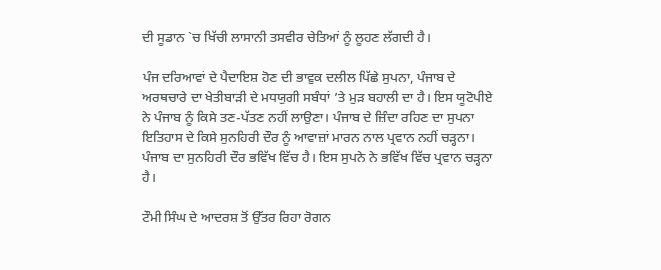ਦੀ ਸੂਡਾਨ `ਚ ਖਿੱਚੀ ਲਾਸਾਨੀ ਤਸਵੀਰ ਚੇਤਿਆਂ ਨੂੰ ਲੂਹਣ ਲੱਗਦੀ ਹੈ।

ਪੰਜ ਦਰਿਆਵਾਂ ਦੇ ਪੈਦਾਇਸ਼ ਹੋਣ ਦੀ ਭਾਵੁਕ ਦਲੀਲ ਪਿੱਛੇ ਸੁਪਨਾ, ਪੰਜਾਬ ਦੇ ਅਰਥਚਾਰੇ ਦਾ ਖੇਤੀਬਾੜੀ ਦੇ ਮਧਯੁਗੀ ਸਬੰਧਾਂ ’ਤੇ ਮੁੜ ਬਹਾਲੀ ਦਾ ਹੈ। ਇਸ ਯੂਟੋਪੀਏ ਨੇ ਪੰਜਾਬ ਨੂੰ ਕਿਸੇ ਤਣ-ਪੱਤਣ ਨਹੀਂ ਲਾਉਣਾ। ਪੰਜਾਬ ਦੇ ਜ਼ਿੰਦਾ ਰਹਿਣ ਦਾ ਸੁਪਨਾ ਇਤਿਹਾਸ ਦੇ ਕਿਸੇ ਸੁਨਹਿਰੀ ਦੌਰ ਨੂੰ ਆਵਾਜ਼ਾਂ ਮਾਰਨ ਨਾਲ ਪ੍ਰਵਾਨ ਨਹੀਂ ਚੜ੍ਹਨਾ। ਪੰਜਾਬ ਦਾ ਸੁਨਹਿਰੀ ਦੌਰ ਭਵਿੱਖ ਵਿੱਚ ਹੈ। ਇਸ ਸੁਪਨੇ ਨੇ ਭਵਿੱਖ ਵਿੱਚ ਪ੍ਰਵਾਨ ਚੜ੍ਹਨਾ ਹੈ।

ਟੌਮੀ ਸਿੰਘ ਦੇ ਆਦਰਸ਼ ਤੋਂ ਉੱਤਰ ਰਿਹਾ ਰੋਗਨ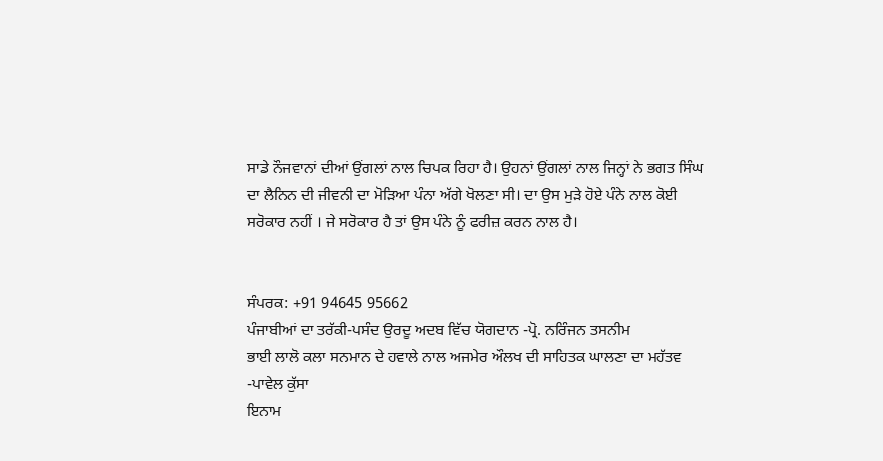ਸਾਡੇ ਨੌਜਵਾਨਾਂ ਦੀਆਂ ਉਂਗਲਾਂ ਨਾਲ ਚਿਪਕ ਰਿਹਾ ਹੈ। ਉਹਨਾਂ ਉਂਗਲਾਂ ਨਾਲ ਜਿਨ੍ਹਾਂ ਨੇ ਭਗਤ ਸਿੰਘ ਦਾ ਲੈਨਿਨ ਦੀ ਜੀਵਨੀ ਦਾ ਮੋੜਿਆ ਪੰਨਾ ਅੱਗੇ ਖੋਲਣਾ ਸੀ। ਦਾ ਉਸ ਮੁੜੇ ਹੋਏ ਪੰਨੇ ਨਾਲ ਕੋਈ ਸਰੋਕਾਰ ਨਹੀਂ । ਜੇ ਸਰੋਕਾਰ ਹੈ ਤਾਂ ਉਸ ਪੰਨੇ ਨੂੰ ਫਰੀਜ਼ ਕਰਨ ਨਾਲ ਹੈ।


ਸੰਪਰਕ: +91 94645 95662
ਪੰਜਾਬੀਆਂ ਦਾ ਤਰੱਕੀ-ਪਸੰਦ ਉਰਦੂ ਅਦਬ ਵਿੱਚ ਯੋਗਦਾਨ -ਪ੍ਰੋ. ਨਰਿੰਜਨ ਤਸਨੀਮ
ਭਾਈ ਲਾਲੋ ਕਲਾ ਸਨਮਾਨ ਦੇ ਹਵਾਲੇ ਨਾਲ ਅਜਮੇਰ ਔਲਖ ਦੀ ਸਾਹਿਤਕ ਘਾਲਣਾ ਦਾ ਮਹੱਤਵ -ਪਾਵੇਲ ਕੁੱਸਾ
ਇਨਾਮ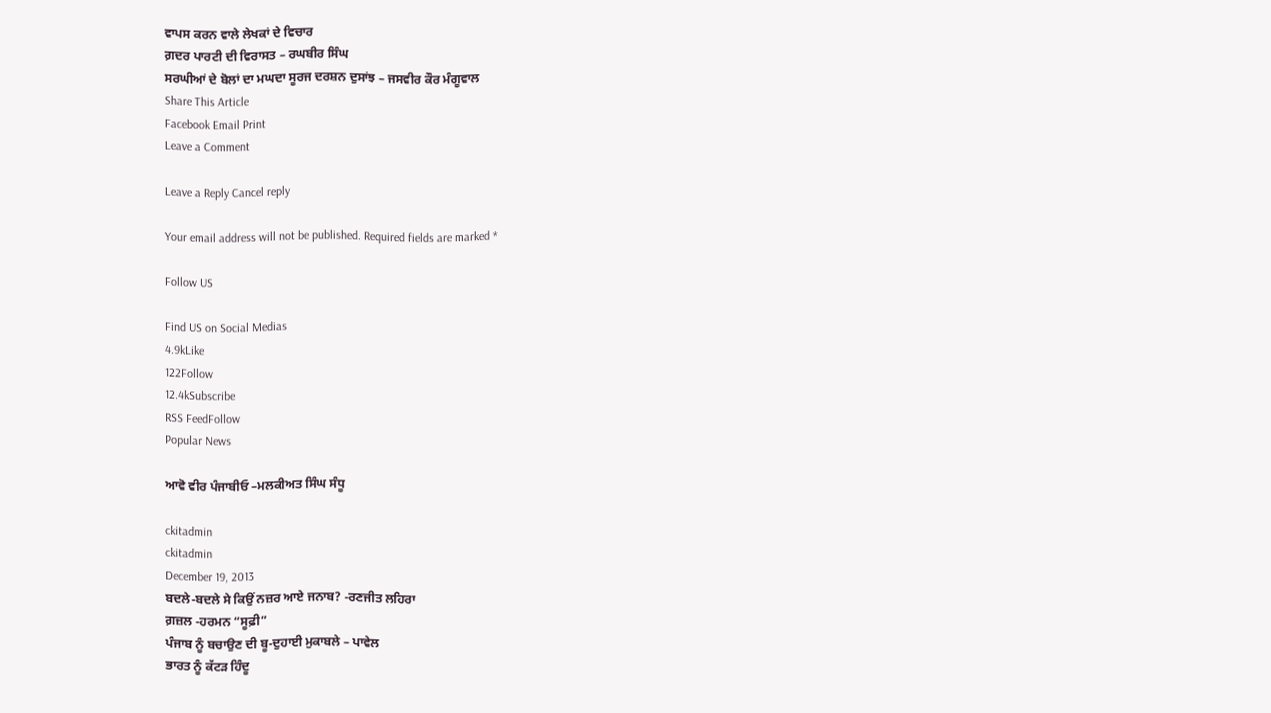ਵਾਪਸ ਕਰਨ ਵਾਲੇ ਲੇਖਕਾਂ ਦੇ ਵਿਚਾਰ
ਗ਼ਦਰ ਪਾਰਟੀ ਦੀ ਵਿਰਾਸਤ – ਰਘਬੀਰ ਸਿੰਘ
ਸਰਘੀਆਂ ਦੇ ਬੋਲਾਂ ਦਾ ਮਘਦਾ ਸੂਰਜ ਦਰਸ਼ਨ ਦੁਸਾਂਝ – ਜਸਵੀਰ ਕੌਰ ਮੰਗੂਵਾਲ
Share This Article
Facebook Email Print
Leave a Comment

Leave a Reply Cancel reply

Your email address will not be published. Required fields are marked *

Follow US

Find US on Social Medias
4.9kLike
122Follow
12.4kSubscribe
RSS FeedFollow
Popular News

ਆਵੋ ਵੀਰ ਪੰਜਾਬੀਓ –ਮਲਕੀਅਤ ਸਿੰਘ ਸੰਧੂ

ckitadmin
ckitadmin
December 19, 2013
ਬਦਲੇ-ਬਦਲੇ ਸੇ ਕਿਉਂ ਨਜ਼ਰ ਆਏ ਜਨਾਬ? -ਰਣਜੀਤ ਲਹਿਰਾ
ਗ਼ਜ਼ਲ -ਹਰਮਨ “ਸੂਫ਼ੀ”
ਪੰਜਾਬ ਨੂੰ ਬਚਾਉਣ ਦੀ ਬੂ-ਦੁਹਾਈ ਮੁਕਾਬਲੇ – ਪਾਵੇਲ
ਭਾਰਤ ਨੂੰ ਕੱਟੜ ਹਿੰਦੂ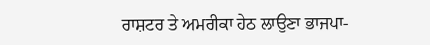ਰਾਸ਼ਟਰ ਤੇ ਅਮਰੀਕਾ ਹੇਠ ਲਾਉਣਾ ਭਾਜਪਾ-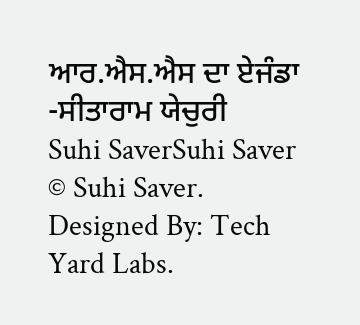ਆਰ.ਐਸ.ਐਸ ਦਾ ਏਜੰਡਾ -ਸੀਤਾਰਾਮ ਯੇਚੁਰੀ
Suhi SaverSuhi Saver
© Suhi Saver. Designed By: Tech Yard Labs.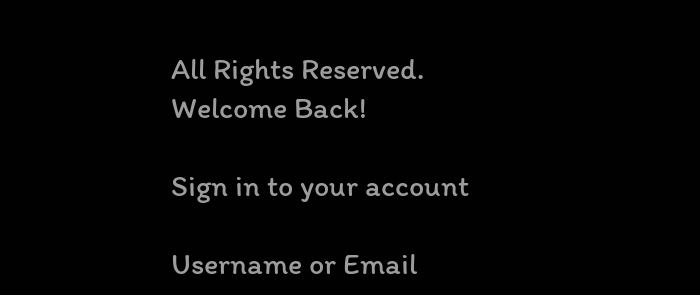All Rights Reserved.
Welcome Back!

Sign in to your account

Username or Email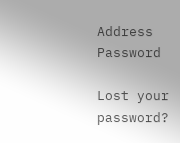Address
Password

Lost your password?